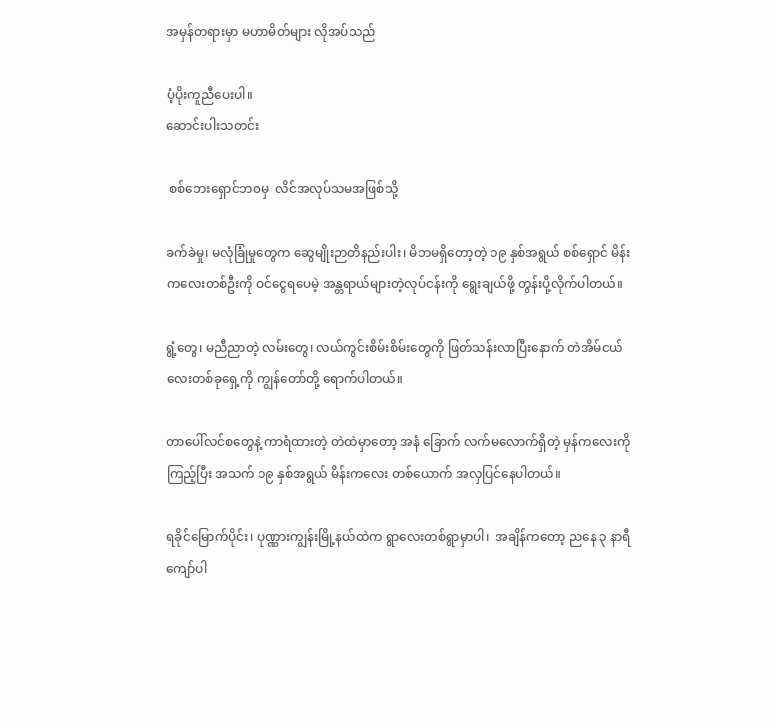အမှန်တရားမှာ မဟာမိတ်များ လိုအပ်သည်

ပံ့ပိုးကူညီပေးပါ။
ဆောင်းပါးသတင်း

 စစ်ဘေးရှောင်ဘ၀မှ  လိင်အလုပ်သမအဖြစ်သို့

ခက်ခဲမှု၊ မလုံခြုံမှုတွေက ဆွေမျိုးဉာတိနည်းပါး၊ မိဘမရှိတော့တဲ့ ၁၉ နှစ်အရွယ် စစ်ရှောင် မိန်းကလေးတစ်ဦးကို ဝင်ငွေရပေမဲ့ အန္တရာယ်များတဲ့လုပ်ငန်းကို ရွေးချယ်ဖို့ တွန်းပို့လိုက်ပါတယ်။

ရွံ့တွေ၊ မညီညာတဲ့ လမ်းတွေ၊ လယ်ကွင်းစိမ်းစိမ်းတွေကို ဖြတ်သန်းလာပြီးနောက် တဲအိမ်ငယ်လေးတစ်ခုရှေ့ကို ကျွန်တော်တို့ ရောက်ပါတယ်။

တာပေါ်လင်စတွေနဲ့ ကာရံထားတဲ့ တဲထဲမှာတော့ အနံ ခြောက် လက်မလောက်ရှိတဲ့ မှန်ကလေးကို ကြည့်ပြီး အသက် ၁၉ နှစ်အရွယ် မိန်းကလေး တစ်ယောက် အလှပြင်နေပါတယ်။

ရခိုင်မြောက်ပိုင်း၊ ပုဏ္ဏားကျွန်းမြို့နယ်ထဲက ရွာလေးတစ်ရွာမှာပါ၊  အချိန်ကတော့ ညနေ ၃ နာရီကျော်ပါ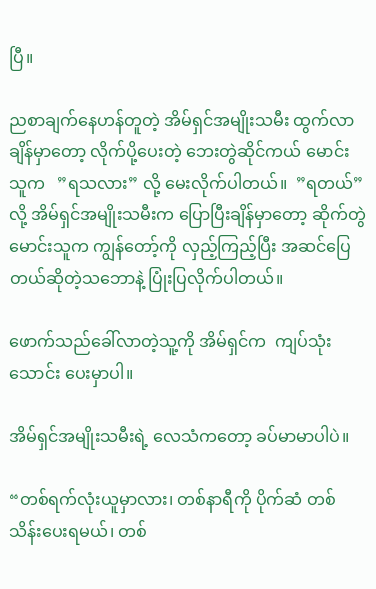ပြီ။

ညစာချက်နေဟန်တူတဲ့ အိမ်ရှင်အမျိုးသမီး ထွက်လာချိန်မှာတော့ လိုက်ပို့ပေးတဲ့ ဘေးတွဲဆိုင်ကယ် မောင်းသူက   ”ရသလား” လို့ မေးလိုက်ပါတယ်။  ”ရတယ်” လို့ အိမ်ရှင်အမျိုးသမီးက ပြောပြီးချိန်မှာတော့ ဆိုက်တွဲမောင်းသူက ကျွန်တော့်ကို လှည့်ကြည့်ပြီး အဆင်ပြေတယ်ဆိုတဲ့သဘောနဲ့ ပြုံးပြလိုက်ပါတယ်။

ဖောက်သည်ခေါ်လာတဲ့သူ့ကို အိမ်ရှင်က  ကျပ်သုံးသောင်း ပေးမှာပါ။

အိမ်ရှင်အမျိုးသမီးရဲ့ လေသံကတော့ ခပ်မာမာပါပဲ။

“တစ်ရက်လုံးယူမှာလား၊ တစ်နာရီကို ပိုက်ဆံ တစ် သိန်းပေးရမယ်၊ တစ်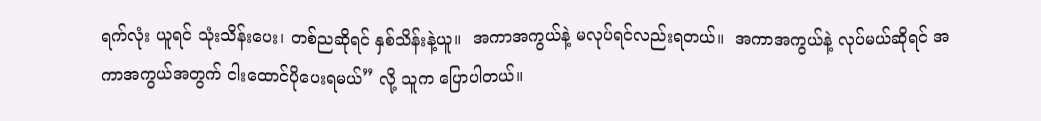ရက်လုံး ယူရင် သုံးသိန်းပေး၊ တစ်ညဆိုရင် နှစ်သိန်းနဲ့ယူ။  အကာအကွယ်နဲ့ မလုပ်ရင်လည်းရတယ်။  အကာအကွယ်နဲ့ လုပ်မယ်ဆိုရင် အကာအကွယ်အတွက် ငါးထောင်ပိုပေးရမယ်” လို့ သူက ပြောပါတယ်။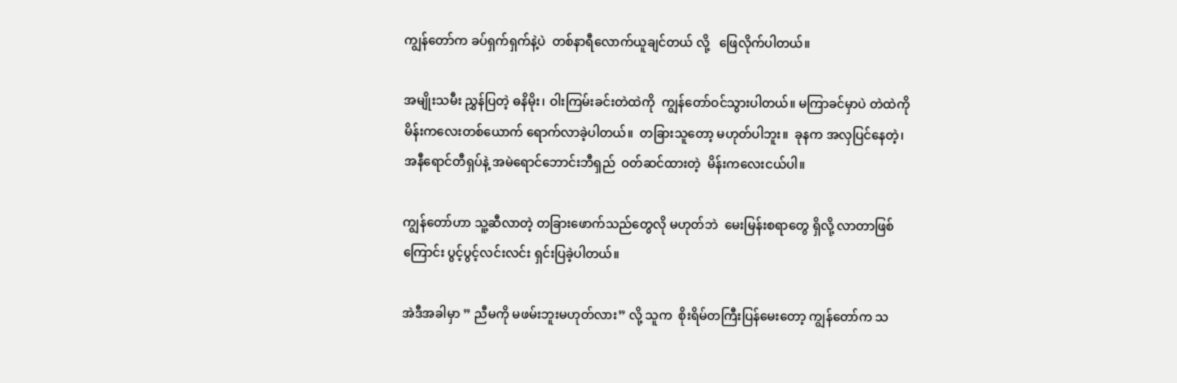ကျွန်တော်က ခပ်ရှက်ရှက်နဲ့ပဲ  တစ်နာရီလောက်ယူချင်တယ် လို့   ဖြေလိုက်ပါတယ်။

အမျိုးသမီး ညွှန်ပြတဲ့ ဓနိမိုး၊ ဝါးကြမ်းခင်းတဲထဲကို  ကျွန်တော်ဝင်သွားပါတယ်။ မကြာခင်မှာပဲ တဲထဲကို  မိန်းကလေးတစ်ယောက် ရောက်လာခဲ့ပါတယ်။  တခြားသူတော့ မဟုတ်ပါဘူး။  ခုနက အလှပြင်နေတဲ့၊   အနီရောင်တီရှပ်နဲ့ အမဲရောင်ဘောင်းဘီရှည်  ဝတ်ဆင်ထားတဲ့  မိန်းကလေးငယ်ပါ။

ကျွန်တော်ဟာ သူ့ဆီလာတဲ့ တခြားဖောက်သည်တွေလို မဟုတ်ဘဲ  မေးမြန်းစရာတွေ ရှိလို့ လာတာဖြစ်ကြောင်း ပွင့်ပွင့်လင်းလင်း ရှင်းပြခဲ့ပါတယ်။

အဲဒီအခါမှာ ” ညီမကို မဖမ်းဘူးမဟုတ်လား” လို့ သူက  စိုးရိမ်တကြီးပြန်မေးတော့ ကျွန်တော်က သ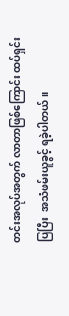တင်းအလုပ်အတွက် လာတာဖြစ်ကြောင်း ထပ်ရှင်းပြပြီး  အသံဖမ်းယူခွင့် ရခဲ့ပါတယ်။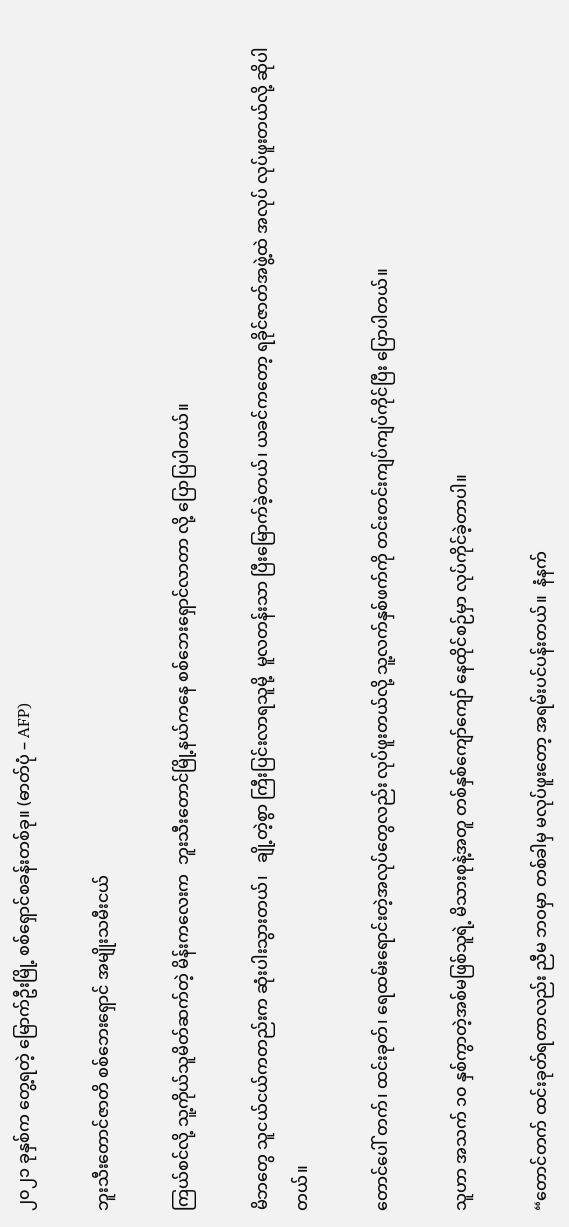၂၀၂၁ ခုနှစ်က တွေ့ရတဲ့ မြောက်ဦးမြို့ စစ်ရှောင်စခန်းတစ်ခု။ (ဓာတ်ပုံ – AFP)

ဘူးသီးတောင်ဇာတိ စစ်ဘေးရှောင် အမျိုးသမီးငယ်

ကြယ်စင်လို့ သူ့ကိုယ်သူမိတ်ဆက်တဲ့ မိန်းကလေးက  ဘူးသီးတောင်မြို့နယ်ကနေ စစ်ဘေးရှောင်လာတာ လို့ ပြောပြပါတယ်။

မိဘတွေ သူငယ်ငယ်ကတည်းက ဆုံးပါးသွားတယ်၊   ချို့တဲ့စွာ ကြီးပြင်းလာရသူမို့  မူလတန်းသာ ပြီးမြောက်ခဲ့တယ်၊ ယခင်ကတော့ ရခိုင်ဇာတ်အဖွဲ့ထဲ အလုပ် လုပ်ဖူးတယ်လို့ ဆိုပါတယ်။

တောင်ပေါ် တက်၊ ထင်းခုတ်၊ ရေထမ်းရောင်းတဲ့အလုပ်တွေလည်း လုပ်ဖူးတယ်လို့ သူ့လက်နှစ်ဖက်ကို တင်းတင်းကျပ်ကျပ်ကိုင်ပြီး ပြောပါတယ်။

သူဟာ အသက် ၁၀ နှစ်ကွာတဲ့အစ်မဖြစ်သူရဲ့ မိသားစုနဲ့အတူ တစ်နှစ်ကျော်ကျော် နေထိုင်စဉ်မှာ လုပ်ကိုင်ခဲ့တာပါ။

“တောင်တက် ထင်းခုတ်ရတာလည်း ညီမ ဘဝမှာ တစ်ခါမှ မလုပ်ဖူးတော့ အရမ်းပင်ပန်းတယ်။  နံနက်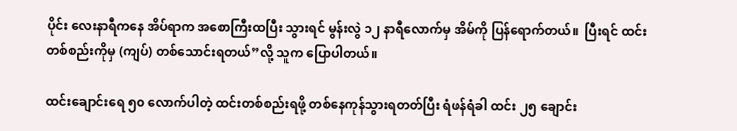ပိုင်း လေးနာရီကနေ အိပ်ရာက အစောကြီးထပြီး သွားရင် မွန်းလွဲ ၁၂ နာရီလောက်မှ အိမ်ကို ပြန်ရောက်တယ်။  ပြီးရင် ထင်းတစ်စည်းကိုမှ (ကျပ်) တစ်သောင်းရတယ်”လို့ သူက ပြောပါတယ်။

ထင်းချောင်းရေ ၅၀ လောက်ပါတဲ့ ထင်းတစ်စည်းရဖို့ တစ်နေကုန်သွားရတတ်ပြီး ရံဖန်ရံခါ ထင်း ၂၅ ချောင်း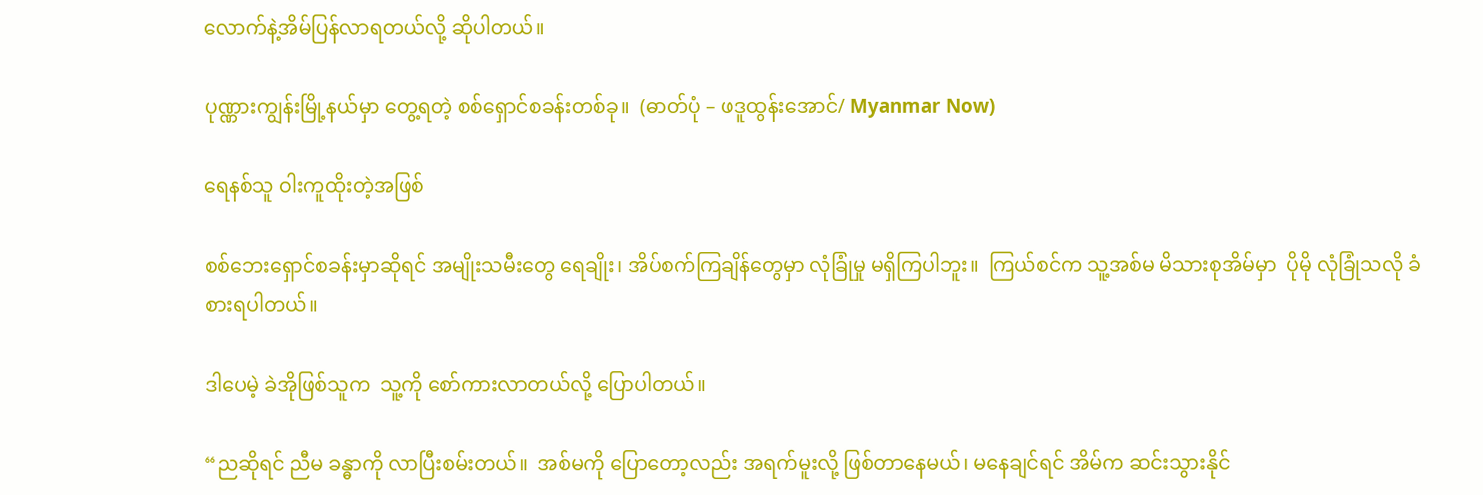လောက်နဲ့အိမ်ပြန်လာရတယ်လို့ ဆိုပါတယ်။

ပုဏ္ဏားကျွန်းမြို့နယ်မှာ တွေ့ရတဲ့ စစ်ရှောင်စခန်းတစ်ခု။  (ဓာတ်ပုံ – ဖဒူထွန်းအောင်/ Myanmar Now)

ရေနစ်သူ ဝါးကူထိုးတဲ့အဖြစ်

စစ်ဘေးရှောင်စခန်းမှာဆိုရင် အမျိုးသမီးတွေ ရေချိုး၊ အိပ်စက်ကြချိန်တွေမှာ လုံခြုံမှု မရှိကြပါဘူး။  ကြယ်စင်က သူ့အစ်မ မိသားစုအိမ်မှာ  ပိုမို လုံခြုံသလို ခံစားရပါတယ်။

ဒါပေမဲ့ ခဲအိုဖြစ်သူက  သူ့ကို စော်ကားလာတယ်လို့ ပြောပါတယ်။

“ညဆိုရင် ညီမ ခန္ဓာကို လာပြီးစမ်းတယ်။  အစ်မကို ပြောတော့လည်း အရက်မူးလို့ ဖြစ်တာနေမယ်၊ မနေချင်ရင် အိမ်က ဆင်းသွားနိုင်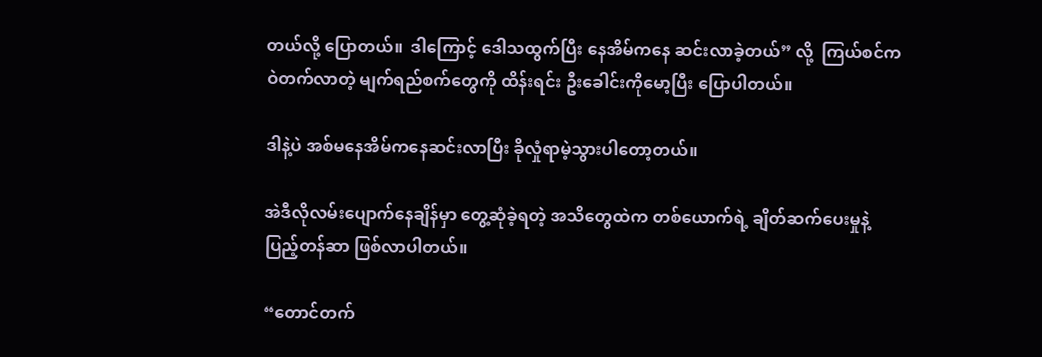တယ်လို့ ပြောတယ်။  ဒါကြောင့် ဒေါသထွက်ပြီး နေအိမ်ကနေ ဆင်းလာခဲ့တယ်” လို့  ကြယ်စင်က ဝဲတက်လာတဲ့ မျက်ရည်စက်တွေကို ထိန်းရင်း ဦးခေါင်းကိုမော့ပြီး ပြောပါတယ်။

ဒါနဲ့ပဲ အစ်မနေအိမ်ကနေဆင်းလာပြီး ခိုလှုံရာမဲ့သွားပါတော့တယ်။

အဲဒီလိုလမ်းပျောက်နေချိန်မှာ တွေ့ဆုံခဲ့ရတဲ့ အသိတွေထဲက တစ်ယောက်ရဲ့ ချိတ်ဆက်ပေးမှုနဲ့  ပြည့်တန်ဆာ ဖြစ်လာပါတယ်။

“တောင်တက်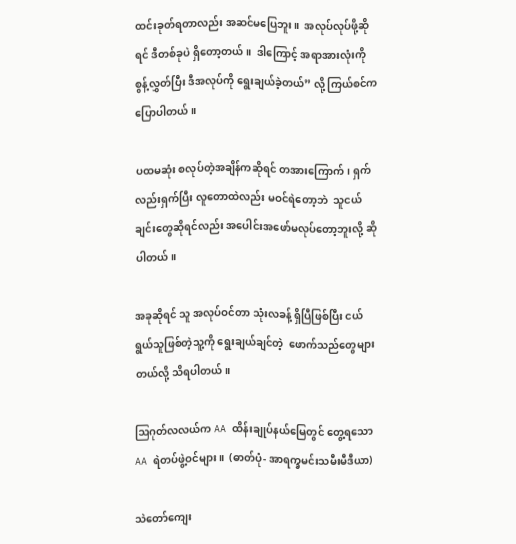ထင်းခုတ်ရတာလည်း အဆင်မပြေဘူး။  အလုပ်လုပ်ဖို့ဆိုရင် ဒီတစ်ခုပဲ ရှိတော့တယ်။  ဒါကြောင့် အရာအားလုံးကို စွန့်လွှတ်ပြီး ဒီအလုပ်ကို ရွေးချယ်ခဲ့တယ်” လို့ ကြယ်စင်က ပြောပါတယ်။

ပထမဆုံး စလုပ်တဲ့အချိန်ကဆိုရင် တအားကြောက်၊ ရှက်လည်းရှက်ပြီး လူတောထဲလည်း မဝင်ရဲတော့ဘဲ  သူငယ်ချင်းတွေဆိုရင်လည်း အပေါင်းအဖော်မလုပ်တော့ဘူးလို့ ဆိုပါတယ်။

အခုဆိုရင် သူ အလုပ်ဝင်တာ သုံးလခန့် ရှိပြီဖြစ်ပြီး ငယ်ရွယ်သူဖြစ်တဲ့သူ့ကို ရွေးချယ်ချင်တဲ့  ဖောက်သည်တွေများတယ်လို့ သိရပါတယ်။

ဩဂုတ်လလယ်က AA ထိန်းချုပ်နယ်မြေတွင် တွေ့ရသော AA ရဲတပ်ဖွဲ့ဝင်များ။  (ဓာတ်ပုံ- အာရက္ခမင်းသမီးမီဒီယာ)

သဲတော်ကျေး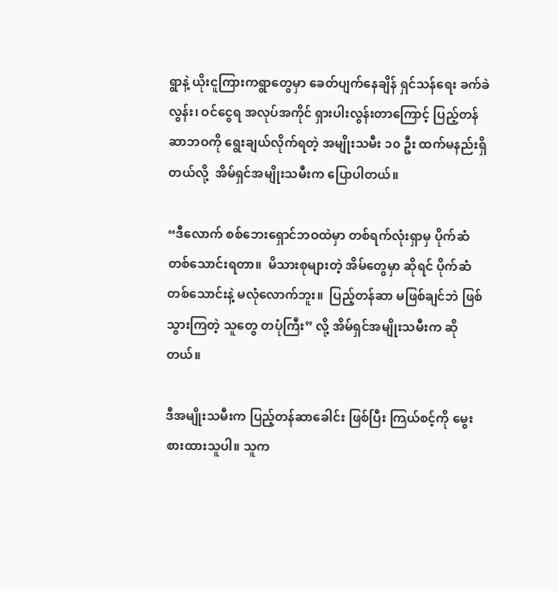ရွာနဲ့ ယိုးငူကြားကရွာတွေမှာ ခေတ်ပျက်နေချိန် ရှင်သန်ရေး ခက်ခဲလွန်း၊ ဝင်ငွေရ အလုပ်အကိုင် ရှားပါးလွန်းတာကြောင့် ပြည့်တန်ဆာဘဝကို ရွေးချယ်လိုက်ရတဲ့ အမျိုးသမီး ၁၀ ဦး ထက်မနည်းရှိတယ်လို့  အိမ်ရှင်အမျိုးသမီးက ပြောပါတယ်။

“ဒီလောက် စစ်ဘေးရှောင်ဘဝထဲမှာ တစ်ရက်လုံးရှာမှ ပိုက်ဆံ တစ်သောင်းရတာ။  မိသားစုများတဲ့ အိမ်တွေမှာ ဆိုရင် ပိုက်ဆံ တစ်သောင်းနဲ့ မလုံလောက်ဘူး။  ပြည့်တန်ဆာ မဖြစ်ချင်ဘဲ ဖြစ်သွားကြတဲ့ သူတွေ တပုံကြီး” လို့ အိမ်ရှင်အမျိုးသမီးက ဆိုတယ်။

ဒီအမျိုးသမီးက ပြည့်တန်ဆာခေါင်း ဖြစ်ပြီး ကြယ်စင့်ကို မွေးစားထားသူပါ။ သူက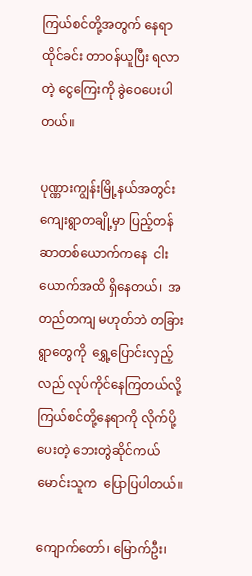ကြယ်စင်တို့အတွက် နေရာထိုင်ခင်း တာဝန်ယူပြီး ရလာတဲ့ ငွေကြေးကို ခွဲဝေပေးပါတယ်။

ပုဏ္ဏားကျွန်းမြို့နယ်အတွင်း ကျေးရွာတချို့မှာ ပြည့်တန်ဆာတစ်ယောက်ကနေ  ငါးယောက်အထိ ရှိနေတယ်၊  အတည်တကျ မဟုတ်ဘဲ တခြားရွာတွေကို  ရွှေ့ပြောင်းလှည့်လည် လုပ်ကိုင်နေကြတယ်လို့ ကြယ်စင်တို့နေရာကို လိုက်ပို့ပေးတဲ့ ဘေးတွဲဆိုင်ကယ်မောင်းသူက  ပြောပြပါတယ်။

ကျောက်တော်၊ မြောက်ဦး၊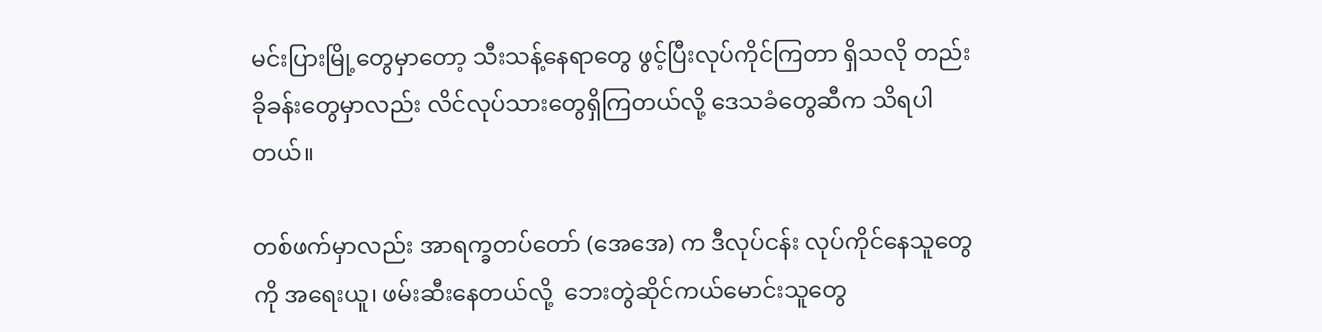မင်းပြားမြို့တွေမှာတော့ သီးသန့်နေရာတွေ ဖွင့်ပြီးလုပ်ကိုင်ကြတာ ရှိသလို တည်းခိုခန်းတွေမှာလည်း လိင်လုပ်သားတွေရှိကြတယ်လို့ ဒေသခံတွေဆီက သိရပါတယ်။

တစ်ဖက်မှာလည်း အာရက္ခတပ်တော် (အေအေ) က ဒီလုပ်ငန်း လုပ်ကိုင်နေသူတွေကို အရေးယူ၊ ဖမ်းဆီးနေတယ်လို့  ဘေးတွဲဆိုင်ကယ်မောင်းသူတွေ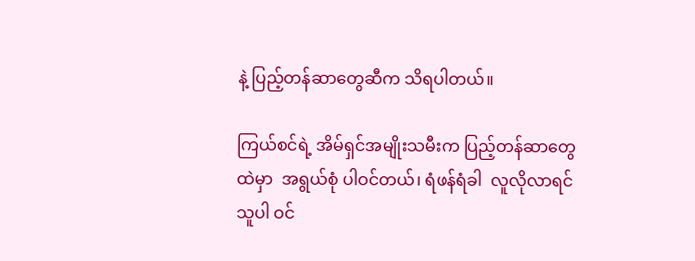နဲ့ ပြည့်တန်ဆာတွေဆီက သိရပါတယ်။

ကြယ်စင်ရဲ့ အိမ်ရှင်အမျိုးသမီးက ပြည့်တန်ဆာတွေထဲမှာ  အရွယ်စုံ ပါဝင်တယ်၊ ရံဖန်ရံခါ  လူလိုလာရင် သူပါ ဝင်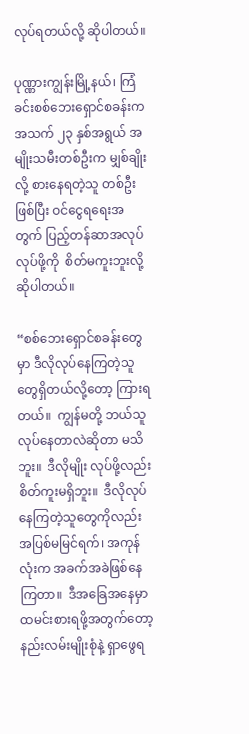လုပ်ရတယ်လို့ ဆိုပါတယ်။

ပုဏ္ဏားကျွန်းမြို့နယ်၊ ကြံခင်းစစ်ဘေးရှောင်စခန်းက အသက် ၂၃ နှစ်အရွယ် အမျိုးသမီးတစ်ဦးက မျှစ်ချိုးလို့ စားနေရတဲ့သူ တစ်ဦးဖြစ်ပြီး ဝင်ငွေရရေးအတွက် ပြည့်တန်ဆာအလုပ် လုပ်ဖို့ကို  စိတ်မကူးဘူးလို့ ဆိုပါတယ်။

“စစ်ဘေးရှောင်စခန်းတွေမှာ ဒီလိုလုပ်နေကြတဲ့သူတွေရှိတယ်လို့တော့ ကြားရတယ်။  ကျွန်မတို့ ဘယ်သူ လုပ်နေတာလဲဆိုတာ မသိဘူး။  ဒီလိုမျိုး လုပ်ဖို့လည်း စိတ်ကူးမရှိဘူး။  ဒီလိုလုပ်နေကြတဲ့သူတွေကိုလည်း အပြစ်မမြင်ရက်၊ အကုန်လုံးက အခက်အခဲဖြစ်နေကြတာ။  ဒီအခြေအနေမှာ ထမင်းစားရဖို့အတွက်တော့ နည်းလမ်းမျိုးစုံနဲ့ ရှာဖွေရ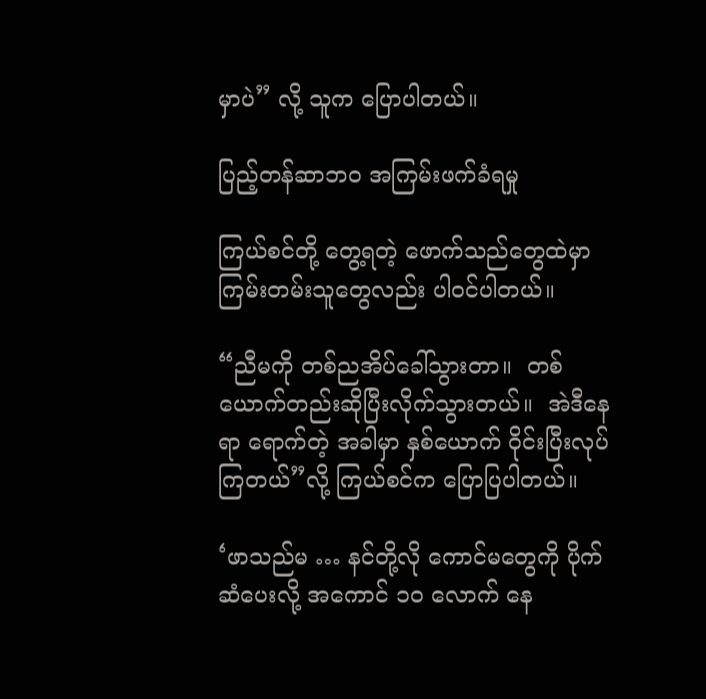မှာပဲ” လို့ သူက ပြောပါတယ်။

ပြည့်တန်ဆာဘဝ အကြမ်းဖက်ခံရမှု

ကြယ်စင်တို့ တွေ့ရတဲ့ ဖောက်သည်တွေထဲမှာ ကြမ်းတမ်းသူတွေလည်း ပါဝင်ပါတယ်။

“ညီမကို တစ်ညအိပ်ခေါ်သွားတာ။  တစ်ယောက်တည်းဆိုပြီးလိုက်သွားတယ်။  အဲဒီနေရာ ရောက်တဲ့ အခါမှာ နှစ်ယောက် ဝိုင်းပြီးလုပ်ကြတယ်”လို့ ကြယ်စင်က ပြောပြပါတယ်။

‘ဖာသည်မ … နင်တို့လို ကောင်မတွေကို ပိုက်ဆံပေးလို့ အကောင် ၁၀ လောက် နေ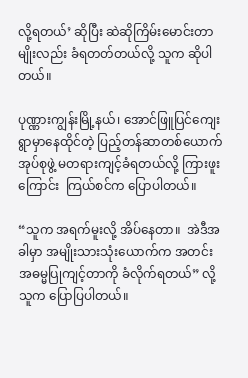လို့ရတယ်’ ဆိုပြီး ဆဲဆိုကြိမ်းမောင်းတာမျိုးလည်း ခံရတတ်တယ်လို့ သူက ဆိုပါတယ်။

ပုဏ္ဏားကျွန်းမြို့နယ်၊ အောင်ဖြူပြင်ကျေးရွာမှာနေထိုင်တဲ့ ပြည့်တန်ဆာတစ်ယောက် အုပ်စုဖွဲ့ မတရားကျင့်ခံရတယ်လို့ ကြားဖူးကြောင်း  ကြယ်စင်က ပြောပါတယ်။

“သူက အရက်မူးလို့ အိပ်နေတာ။  အဲဒီအခါမှာ အမျိုးသားသုံးယောက်က အတင်းအဓမ္မပြုကျင့်တာကို ခံလိုက်ရတယ်” လို့  သူက ပြောပြပါတယ်။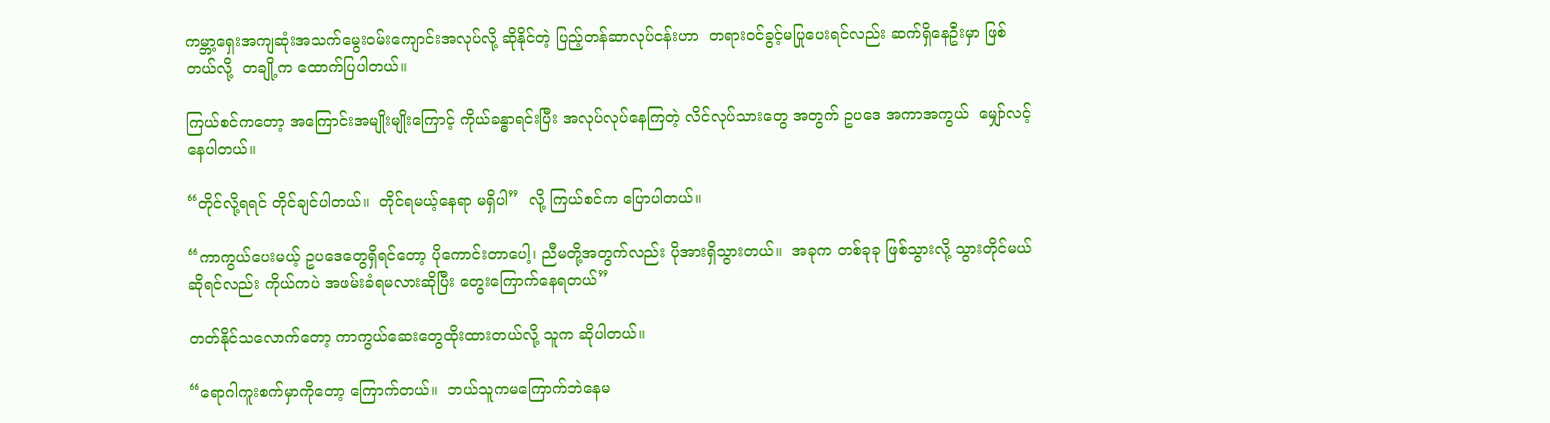ကမ္ဘာ့ရှေးအကျဆုံးအသက်မွေးဝမ်းကျောင်းအလုပ်လို့ ဆိုနိုင်တဲ့ ပြည့်တန်ဆာလုပ်ငန်းဟာ  တရားဝင်ခွင့်မပြုပေးရင်လည်း ဆက်ရှိနေဦးမှာ ဖြစ်တယ်လို့  တချို့က ထောက်ပြပါတယ်။

ကြယ်စင်ကတော့ အကြောင်းအမျိုးမျိုးကြောင့် ကိုယ်ခန္ဓာရင်းပြီး အလုပ်လုပ်နေကြတဲ့ လိင်လုပ်သားတွေ အတွက် ဥပဒေ အကာအကွယ်  မျှော်လင့်နေပါတယ်။

“တိုင်လို့ရရင် တိုင်ချင်ပါတယ်။  တိုင်ရမယ့်နေရာ မရှိပါ”  လို့ ကြယ်စင်က ပြောပါတယ်။

“ကာကွယ်ပေးမယ့် ဥပဒေတွေရှိရင်တော့ ပိုကောင်းတာပေါ့၊ ညီမတို့အတွက်လည်း ပိုအားရှိသွားတယ်။  အခုက တစ်ခုခု ဖြစ်သွားလို့ သွားတိုင်မယ်ဆိုရင်လည်း ကိုယ်ကပဲ အဖမ်းခံရမလားဆိုပြီး တွေးကြောက်နေရတယ်”

တတ်နိုင်သလောက်တော့ ကာကွယ်ဆေးတွေထိုးထားတယ်လို့ သူက ဆိုပါတယ်။

“ရောဂါကူးစက်မှာကိုတော့ ကြောက်တယ်။  ဘယ်သူကမကြောက်ဘဲနေမ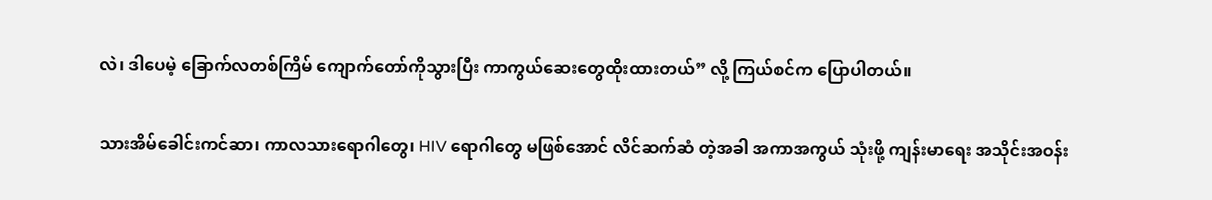လဲ၊ ဒါပေမဲ့ ခြောက်လတစ်ကြိမ် ကျောက်တော်ကိုသွားပြီး ကာကွယ်ဆေးတွေထိုးထားတယ်” လို့ ကြယ်စင်က ပြောပါတယ်။

သားအိမ်ခေါင်းကင်ဆာ၊ ကာလသားရောဂါတွေ၊ HIV ရောဂါတွေ မဖြစ်အောင် လိင်ဆက်ဆံ တဲ့အခါ အကာအကွယ် သုံးဖို့ ကျန်းမာရေး အသိုင်းအဝန်း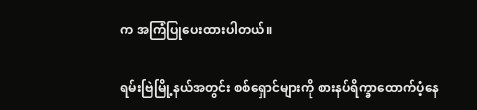က အကြံပြုပေးထားပါတယ်။

ရမ်းဗြဲမြို့နယ်အတွင်း စစ်ရှောင်များကို စားနပ်ရိက္ခာထောက်ပံ့နေ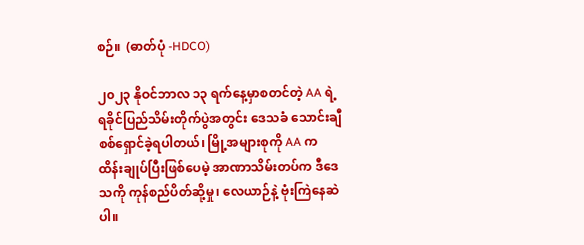စဉ်။  (ဓာတ်ပုံ -HDCO)

၂၀၂၃ နိုဝင်ဘာလ ၁၃ ရက်နေ့မှာစတင်တဲ့ AA ရဲ့ ရခိုင်ပြည်သိမ်းတိုက်ပွဲအတွင်း ဒေသခံ သောင်းချီ စစ်ရှောင်ခဲ့ရပါတယ်၊ မြို့အများစုကို AA က ထိန်းချုပ်ပြီးဖြစ်ပေမဲ့ အာဏာသိမ်းတပ်က ဒီဒေသကို ကုန်စည်ပိတ်ဆို့မှု၊ လေယာဉ်နဲ့ ဗုံးကြဲနေဆဲပါ။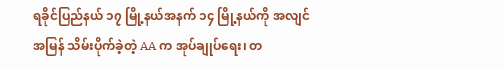ရခိုင်ပြည်နယ် ၁၇ မြို့နယ်အနက် ၁၄ မြို့နယ်ကို အလျင်အမြန် သိမ်းပိုက်ခဲ့တဲ့ AA က အုပ်ချုပ်ရေး၊ တ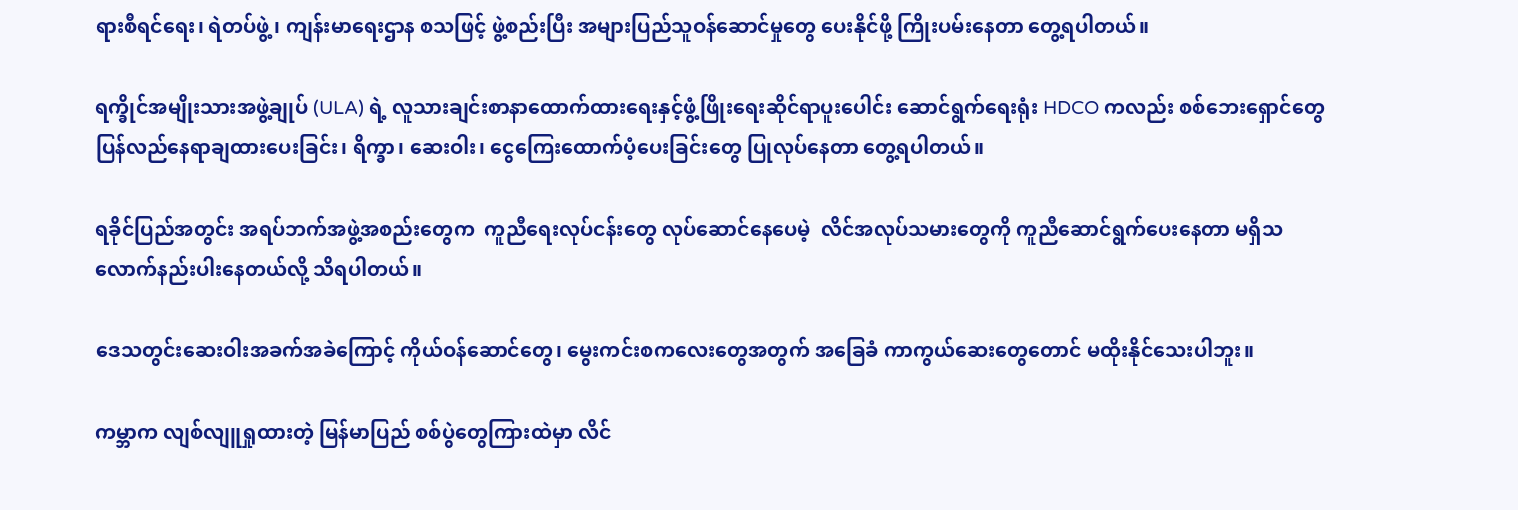ရားစီရင်ရေး၊ ရဲတပ်ဖွဲ့၊ ကျန်းမာရေးဌာန စသဖြင့် ဖွဲ့စည်းပြီး အများပြည်သူဝန်ဆောင်မှုတွေ ပေးနိုင်ဖို့ ကြိုးပမ်းနေတာ တွေ့ရပါတယ်။

ရက္ခိုင်အမျိုးသားအဖွဲ့ချုပ် (ULA) ရဲ့ လူသားချင်းစာနာထောက်ထားရေးနှင့်ဖွံ့ဖြိုးရေးဆိုင်ရာပူးပေါင်း ဆောင်ရွက်ရေးရုံး HDCO ကလည်း စစ်ဘေးရှောင်တွေ ပြန်လည်နေရာချထားပေးခြင်း၊ ရိက္ခာ၊ ဆေးဝါး၊ ငွေကြေးထောက်ပံ့ပေးခြင်းတွေ ပြုလုပ်နေတာ တွေ့ရပါတယ်။

ရခိုင်ပြည်အတွင်း အရပ်ဘက်အဖွဲ့အစည်းတွေက  ကူညီရေးလုပ်ငန်းတွေ လုပ်ဆောင်နေပေမဲ့  လိင်အလုပ်သမားတွေကို ကူညီဆောင်ရွက်ပေးနေတာ မရှိသလောက်နည်းပါးနေတယ်လို့ သိရပါတယ်။

ဒေသတွင်းဆေးဝါးအခက်အခဲကြောင့် ကိုယ်ဝန်ဆောင်တွေ၊ မွေးကင်းစကလေးတွေအတွက် အခြေခံ ကာကွယ်ဆေးတွေတောင် မထိုးနိုင်သေးပါဘူး။

ကမ္ဘာက လျစ်လျူရှုထားတဲ့ မြန်မာပြည် စစ်ပွဲတွေကြားထဲမှာ လိင်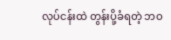လုပ်ငန်းထဲ တွန်းပို့ခံရတဲ့ ဘဝ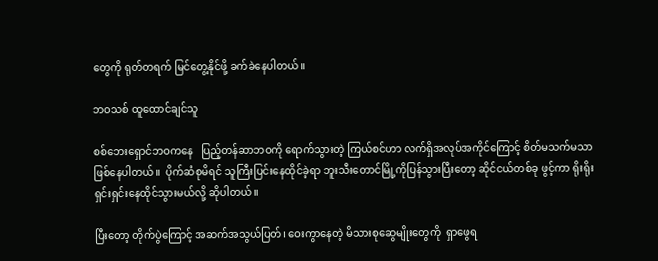တွေကို ရုတ်တရက် မြင်တွေ့နိုင်ဖို့ ခက်ခဲနေပါတယ်။

ဘဝသစ် ထူထောင်ချင်သူ

စစ်ဘေးရှောင်ဘဝကနေ   ပြည့်တန်ဆာဘဝကို ရောက်သွားတဲ့ ကြယ်စင်ဟာ လက်ရှိအလုပ်အကိုင်ကြောင့် စိတ်မသက်မသာ ဖြစ်နေပါတယ်။  ပိုက်ဆံစုမိရင် သူကြီးပြင်းနေထိုင်ခဲ့ရာ ဘူးသီးတောင်မြို့ကိုပြန်သွားပြီးတော့ ဆိုင်ငယ်တစ်ခု ဖွင့်ကာ ရိုးရိုးရှင်းရှင်းနေထိုင်သွားမယ်လို့ ဆိုပါတယ်။

ပြီးတော့ တိုက်ပွဲကြောင့် အဆက်အသွယ်ပြတ်၊ ဝေးကွာနေတဲ့ မိသားစုဆွေမျိုးတွေကို  ရှာဖွေရ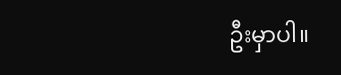ဦးမှာပါ။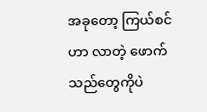အခုတော့ ကြယ်စင်ဟာ လာတဲ့ ဖောက်သည်တွေကိုပဲ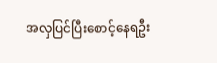အလှပြင်ပြီးစောင့်နေရဦး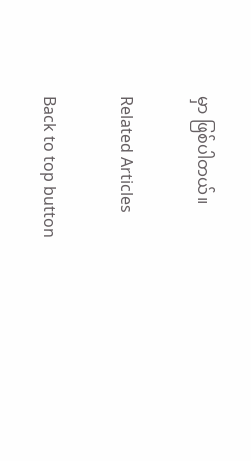မှာ ဖြစ်ပါတယ်။

Related Articles

Back to top button